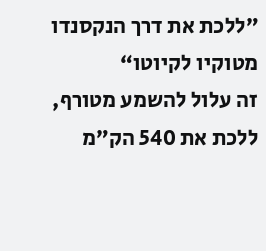”ללכת את דרך הנקסנדו מטוקיו לקיוטו“
זה עלול להשמע מטורף, ללכת את 540 הק”מ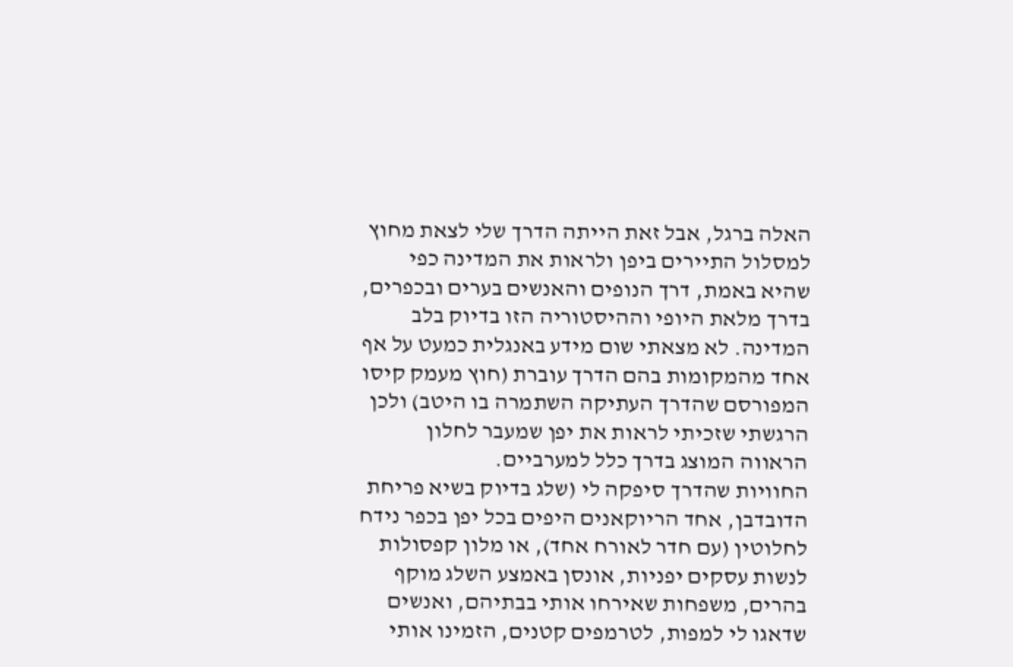האלה ברגל, אבל זאת הייתה הדרך שלי לצאת מחוץ למסלול התיירים ביפן ולראות את המדינה כפי שהיא באמת, דרך הנופים והאנשים בערים ובכפרים, בדרך מלאת היופי וההיסטוריה הזו בדיוק בלב המדינה. לא מצאתי שום מידע באנגלית כמעט על אף אחד מהמקומות בהם הדרך עוברת (חוץ מעמק קיסו המפורסם שהדרך העתיקה השתמרה בו היטב) ולכן הרגשתי שזכיתי לראות את יפן שמעבר לחלון הראווה המוצג בדרך כלל למערביים.
החוויות שהדרך סיפקה לי (שלג בדיוק בשיא פריחת הדובדבן, אחד הריוקאנים היפים בכל יפן בכפר נידח לחלוטין (עם חדר לאורח אחד), או מלון קפסולות לנשות עסקים יפניות, אונסן באמצע השלג מוקף בהרים, משפחות שאירחו אותי בבתיהם, ואנשים שדאגו לי למפות, לטרמפים קטנים, הזמינו אותי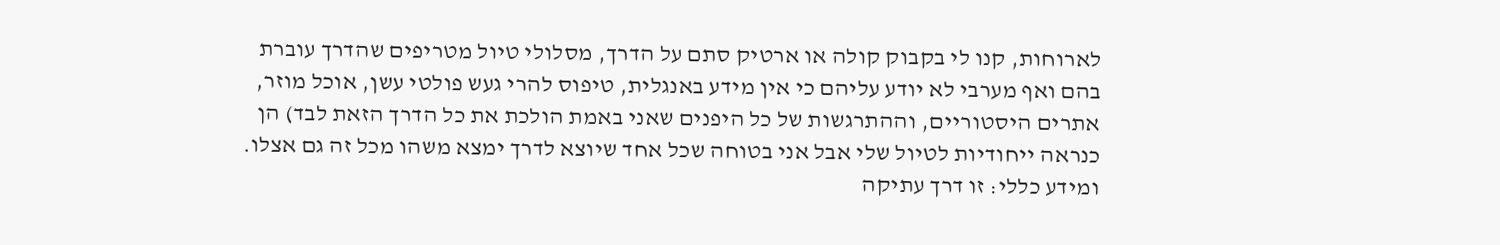לארוחות, קנו לי בקבוק קולה או ארטיק סתם על הדרך, מסלולי טיול מטריפים שהדרך עוברת בהם ואף מערבי לא יודע עליהם כי אין מידע באנגלית, טיפוס להרי געש פולטי עשן, אוכל מוזר, אתרים היסטוריים, וההתרגשות של כל היפנים שאני באמת הולכת את כל הדרך הזאת לבד) הן כנראה ייחודיות לטיול שלי אבל אני בטוחה שכל אחד שיוצא לדרך ימצא משהו מכל זה גם אצלו.
ומידע כללי: זו דרך עתיקה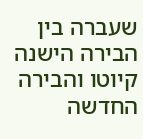שעברה בין הבירה הישנה קיוטו והבירה החדשה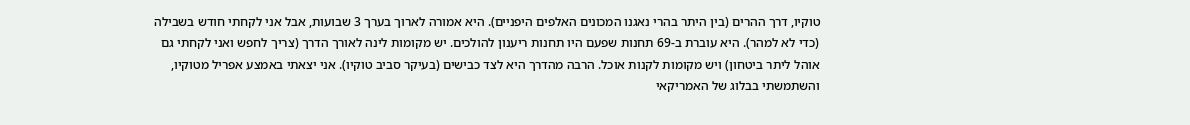טוקיו, דרך ההרים (בין היתר בהרי נאגנו המכונים האלפים היפניים). היא אמורה לארוך בערך 3 שבועות, אבל אני לקחתי חודש בשבילה (כדי לא למהר). היא עוברת ב-69 תחנות שפעם היו תחנות ריענון להולכים. יש מקומות לינה לאורך הדרך (צריך לחפש ואני לקחתי גם אוהל ליתר ביטחון) ויש מקומות לקנות אוכל. הרבה מהדרך היא לצד כבישים (בעיקר סביב טוקיו). אני יצאתי באמצע אפריל מטוקיו, והשתמשתי בבלוג של האמריקאי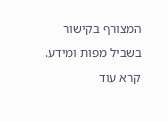המצורף בקישור בשביל מפות ומידע.
קרא עוד